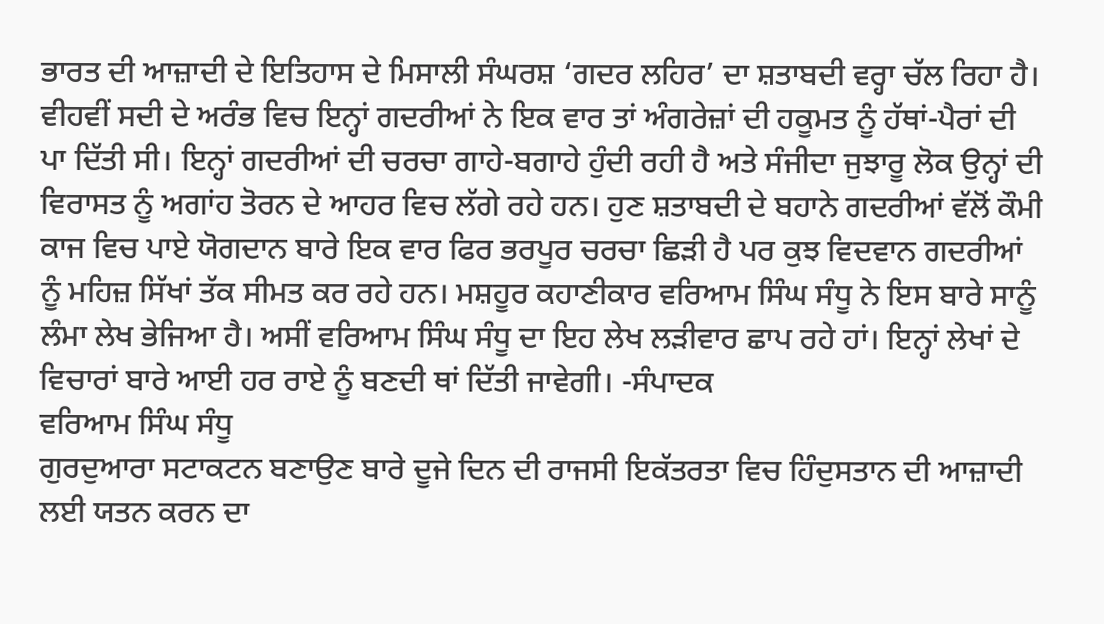ਭਾਰਤ ਦੀ ਆਜ਼ਾਦੀ ਦੇ ਇਤਿਹਾਸ ਦੇ ਮਿਸਾਲੀ ਸੰਘਰਸ਼ ‘ਗਦਰ ਲਹਿਰ’ ਦਾ ਸ਼ਤਾਬਦੀ ਵਰ੍ਹਾ ਚੱਲ ਰਿਹਾ ਹੈ। ਵੀਹਵੀਂ ਸਦੀ ਦੇ ਅਰੰਭ ਵਿਚ ਇਨ੍ਹਾਂ ਗਦਰੀਆਂ ਨੇ ਇਕ ਵਾਰ ਤਾਂ ਅੰਗਰੇਜ਼ਾਂ ਦੀ ਹਕੂਮਤ ਨੂੰ ਹੱਥਾਂ-ਪੈਰਾਂ ਦੀ ਪਾ ਦਿੱਤੀ ਸੀ। ਇਨ੍ਹਾਂ ਗਦਰੀਆਂ ਦੀ ਚਰਚਾ ਗਾਹੇ-ਬਗਾਹੇ ਹੁੰਦੀ ਰਹੀ ਹੈ ਅਤੇ ਸੰਜੀਦਾ ਜੁਝਾਰੂ ਲੋਕ ਉਨ੍ਹਾਂ ਦੀ ਵਿਰਾਸਤ ਨੂੰ ਅਗਾਂਹ ਤੋਰਨ ਦੇ ਆਹਰ ਵਿਚ ਲੱਗੇ ਰਹੇ ਹਨ। ਹੁਣ ਸ਼ਤਾਬਦੀ ਦੇ ਬਹਾਨੇ ਗਦਰੀਆਂ ਵੱਲੋਂ ਕੌਮੀ ਕਾਜ ਵਿਚ ਪਾਏ ਯੋਗਦਾਨ ਬਾਰੇ ਇਕ ਵਾਰ ਫਿਰ ਭਰਪੂਰ ਚਰਚਾ ਛਿੜੀ ਹੈ ਪਰ ਕੁਝ ਵਿਦਵਾਨ ਗਦਰੀਆਂ ਨੂੰ ਮਹਿਜ਼ ਸਿੱਖਾਂ ਤੱਕ ਸੀਮਤ ਕਰ ਰਹੇ ਹਨ। ਮਸ਼ਹੂਰ ਕਹਾਣੀਕਾਰ ਵਰਿਆਮ ਸਿੰਘ ਸੰਧੂ ਨੇ ਇਸ ਬਾਰੇ ਸਾਨੂੰ ਲੰਮਾ ਲੇਖ ਭੇਜਿਆ ਹੈ। ਅਸੀਂ ਵਰਿਆਮ ਸਿੰਘ ਸੰਧੂ ਦਾ ਇਹ ਲੇਖ ਲੜੀਵਾਰ ਛਾਪ ਰਹੇ ਹਾਂ। ਇਨ੍ਹਾਂ ਲੇਖਾਂ ਦੇ ਵਿਚਾਰਾਂ ਬਾਰੇ ਆਈ ਹਰ ਰਾਏ ਨੂੰ ਬਣਦੀ ਥਾਂ ਦਿੱਤੀ ਜਾਵੇਗੀ। -ਸੰਪਾਦਕ
ਵਰਿਆਮ ਸਿੰਘ ਸੰਧੂ
ਗੁਰਦੁਆਰਾ ਸਟਾਕਟਨ ਬਣਾਉਣ ਬਾਰੇ ਦੂਜੇ ਦਿਨ ਦੀ ਰਾਜਸੀ ਇਕੱਤਰਤਾ ਵਿਚ ਹਿੰਦੁਸਤਾਨ ਦੀ ਆਜ਼ਾਦੀ ਲਈ ਯਤਨ ਕਰਨ ਦਾ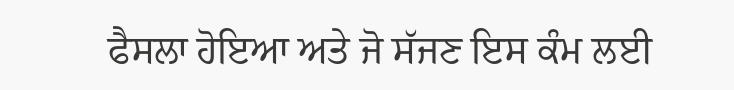ਫੈਸਲਾ ਹੋਇਆ ਅਤੇ ਜੋ ਸੱਜਣ ਇਸ ਕੰਮ ਲਈ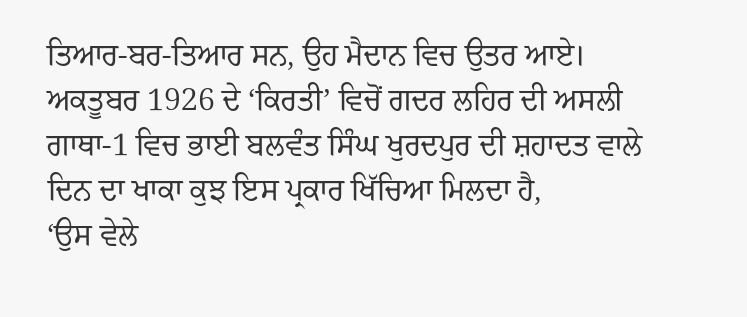ਤਿਆਰ-ਬਰ-ਤਿਆਰ ਸਨ, ਉਹ ਮੈਦਾਨ ਵਿਚ ਉਤਰ ਆਏ।
ਅਕਤੂਬਰ 1926 ਦੇ ‘ਕਿਰਤੀ’ ਵਿਚੋਂ ਗਦਰ ਲਹਿਰ ਦੀ ਅਸਲੀ ਗਾਥਾ-1 ਵਿਚ ਭਾਈ ਬਲਵੰਤ ਸਿੰਘ ਖੁਰਦਪੁਰ ਦੀ ਸ਼ਹਾਦਤ ਵਾਲੇ ਦਿਨ ਦਾ ਖਾਕਾ ਕੁਝ ਇਸ ਪ੍ਰਕਾਰ ਖਿੱਚਿਆ ਮਿਲਦਾ ਹੈ,
‘ਉਸ ਵੇਲੇ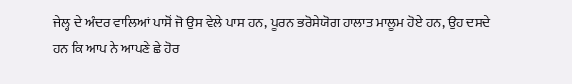ਜੇਲ੍ਹ ਦੇ ਅੰਦਰ ਵਾਲਿਆਂ ਪਾਸੋਂ ਜੋ ਉਸ ਵੇਲੇ ਪਾਸ ਹਨ, ਪੂਰਨ ਭਰੋਸੇਯੋਗ ਹਾਲਾਤ ਮਾਲੂਮ ਹੋਏ ਹਨ, ਉਹ ਦਸਦੇ ਹਨ ਕਿ ਆਪ ਨੇ ਆਪਣੇ ਛੇ ਹੋਰ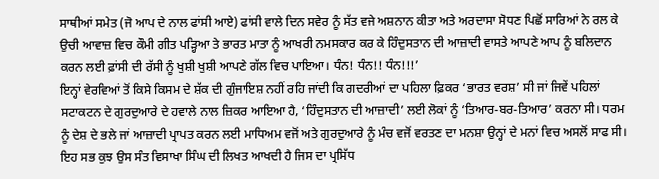ਸਾਥੀਆਂ ਸਮੇਤ (ਜੋ ਆਪ ਦੇ ਨਾਲ ਫਾਂਸੀ ਆਏ) ਫਾਂਸੀ ਵਾਲੇ ਦਿਨ ਸਵੇਰ ਨੂੰ ਸੱਤ ਵਜੇ ਅਸ਼ਨਾਨ ਕੀਤਾ ਅਤੇ ਅਰਦਾਸਾ ਸੋਧਣ ਪਿਛੋਂ ਸਾਰਿਆਂ ਨੇ ਰਲ ਕੇ ਉਚੀ ਆਵਾਜ਼ ਵਿਚ ਕੌਮੀ ਗੀਤ ਪੜ੍ਹਿਆ ਤੇ ਭਾਰਤ ਮਾਤਾ ਨੂੰ ਆਖਰੀ ਨਮਸਕਾਰ ਕਰ ਕੇ ਹਿੰਦੁਸਤਾਨ ਦੀ ਆਜ਼ਾਦੀ ਵਾਸਤੇ ਆਪਣੇ ਆਪ ਨੂੰ ਬਲਿਦਾਨ ਕਰਨ ਲਈ ਫ਼ਾਂਸੀ ਦੀ ਰੱਸੀ ਨੂੰ ਖੁਸ਼ੀ ਖੁਸ਼ੀ ਆਪਣੇ ਗੱਲ ਵਿਚ ਪਾਇਆ। ਧੰਨ! ਧੰਨ!! ਧੰਨ!!!’
ਇਨ੍ਹਾਂ ਵੇਰਵਿਆਂ ਤੋਂ ਕਿਸੇ ਕਿਸਮ ਦੇ ਸ਼ੱਕ ਦੀ ਗੁੰਜਾਇਸ਼ ਨਹੀਂ ਰਹਿ ਜਾਂਦੀ ਕਿ ਗਦਰੀਆਂ ਦਾ ਪਹਿਲਾ ਫ਼ਿਕਰ ‘ਭਾਰਤ ਵਰਸ਼’ ਸੀ ਜਾਂ ਜਿਵੇਂ ਪਹਿਲਾਂ ਸਟਾਕਟਨ ਦੇ ਗੁਰਦੁਆਰੇ ਦੇ ਹਵਾਲੇ ਨਾਲ ਜ਼ਿਕਰ ਆਇਆ ਹੈ, ‘ਹਿੰਦੁਸਤਾਨ ਦੀ ਆਜ਼ਾਦੀ’ ਲਈ ਲੋਕਾਂ ਨੂੰ ‘ਤਿਆਰ-ਬਰ-ਤਿਆਰ’ ਕਰਨਾ ਸੀ। ਧਰਮ ਨੂੰ ਦੇਸ਼ ਦੇ ਭਲੇ ਜਾਂ ਆਜ਼ਾਦੀ ਪ੍ਰਾਪਤ ਕਰਨ ਲਈ ਮਾਧਿਅਮ ਵਜੋਂ ਅਤੇ ਗੁਰਦੁਆਰੇ ਨੂੰ ਮੰਚ ਵਜੋਂ ਵਰਤਣ ਦਾ ਮਨਸ਼ਾ ਉਨ੍ਹਾਂ ਦੇ ਮਨਾਂ ਵਿਚ ਅਸਲੋਂ ਸਾਫ ਸੀ। ਇਹ ਸਭ ਕੁਝ ਉਸ ਸੰਤ ਵਿਸਾਖਾ ਸਿੰਘ ਦੀ ਲਿਖਤ ਆਖਦੀ ਹੈ ਜਿਸ ਦਾ ਪ੍ਰਸਿੱਧ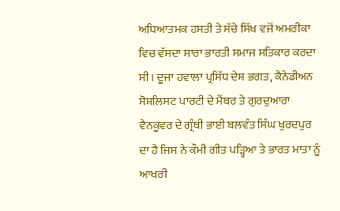ਅਧਿਆਤਮਕ ਹਸਤੀ ਤੇ ਸੱਚੇ ਸਿੱਖ ਵਜੋਂ ਅਮਰੀਕਾ ਵਿਚ ਵੱਸਦਾ ਸਾਰਾ ਭਾਰਤੀ ਸਮਾਜ ਸਤਿਕਾਰ ਕਰਦਾ ਸੀ। ਦੂਜਾ ਹਵਾਲਾ ਪ੍ਰਸਿੱਧ ਦੇਸ਼ ਭਗਤ, ਕੈਨੇਡੀਅਨ ਸੋਸ਼ਲਿਸਟ ਪਾਰਟੀ ਦੇ ਮੈਂਬਰ ਤੇ ਗੁਰਦੁਆਰਾ ਵੈਨਕੂਵਰ ਦੇ ਗ੍ਰੰਥੀ ਭਾਈ ਬਲਵੰਤ ਸਿੰਘ ਖੁਰਦਪੁਰ ਦਾ ਹੈ ਜਿਸ ਨੇ ਕੌਮੀ ਗੀਤ ਪੜ੍ਹਿਆ ਤੇ ਭਾਰਤ ਮਾਤਾ ਨੂੰ ਆਖਰੀ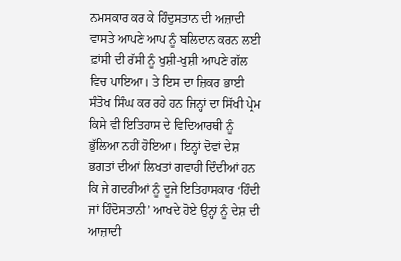ਨਮਸਕਾਰ ਕਰ ਕੇ ਹਿੰਦੁਸਤਾਨ ਦੀ ਅਜ਼ਾਦੀ ਵਾਸਤੇ ਆਪਣੇ ਆਪ ਨੂੰ ਬਲਿਦਾਨ ਕਰਨ ਲਈ ਫ਼ਾਂਸੀ ਦੀ ਰੱਸੀ ਨੂੰ ਖੁਸ਼ੀ-ਖੁਸ਼ੀ ਆਪਣੇ ਗੱਲ ਵਿਚ ਪਾਇਆ। ਤੇ ਇਸ ਦਾ ਜ਼ਿਕਰ ਭਾਈ ਸੰਤੋਖ ਸਿੰਘ ਕਰ ਰਹੇ ਹਨ ਜਿਨ੍ਹਾਂ ਦਾ ਸਿੱਖੀ ਪ੍ਰੇਮ ਕਿਸੇ ਵੀ ਇਤਿਹਾਸ ਦੇ ਵਿਦਿਆਰਥੀ ਨੂੰ ਭੁੱਲਿਆ ਨਹੀਂ ਹੋਇਆ। ਇਨ੍ਹਾਂ ਦੋਵਾਂ ਦੇਸ਼ ਭਗਤਾਂ ਦੀਆਂ ਲਿਖਤਾਂ ਗਵਾਹੀ ਦਿੰਦੀਆਂ ਹਨ ਕਿ ਜੇ ਗਦਰੀਆਂ ਨੂੰ ਦੂਜੇ ਇਤਿਹਾਸਕਾਰ ‘ਹਿੰਦੀ ਜਾਂ ਹਿੰਦੋਸਤਾਨੀ’ ਆਖਦੇ ਹੋਏ ਉਨ੍ਹਾਂ ਨੂੰ ਦੇਸ਼ ਦੀ ਆਜ਼ਾਦੀ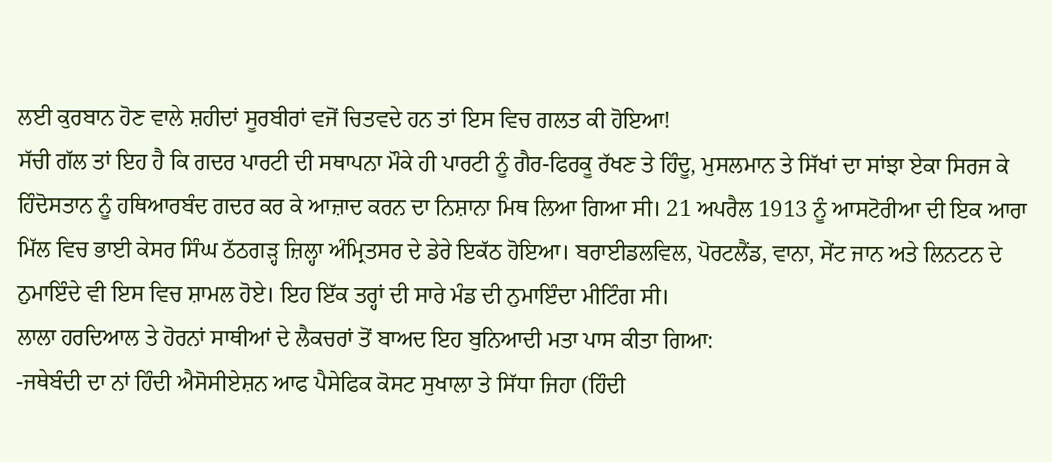ਲਈ ਕੁਰਬਾਨ ਹੋਣ ਵਾਲੇ ਸ਼ਹੀਦਾਂ ਸੂਰਬੀਰਾਂ ਵਜੋਂ ਚਿਤਵਦੇ ਹਨ ਤਾਂ ਇਸ ਵਿਚ ਗਲਤ ਕੀ ਹੋਇਆ!
ਸੱਚੀ ਗੱਲ ਤਾਂ ਇਹ ਹੈ ਕਿ ਗਦਰ ਪਾਰਟੀ ਦੀ ਸਥਾਪਨਾ ਮੌਕੇ ਹੀ ਪਾਰਟੀ ਨੂੰ ਗੈਰ-ਫਿਰਕੂ ਰੱਖਣ ਤੇ ਹਿੰਦੂ, ਮੁਸਲਮਾਨ ਤੇ ਸਿੱਖਾਂ ਦਾ ਸਾਂਝਾ ਏਕਾ ਸਿਰਜ ਕੇ ਹਿੰਦੋਸਤਾਨ ਨੂੰ ਹਥਿਆਰਬੰਦ ਗਦਰ ਕਰ ਕੇ ਆਜ਼ਾਦ ਕਰਨ ਦਾ ਨਿਸ਼ਾਨਾ ਮਿਥ ਲਿਆ ਗਿਆ ਸੀ। 21 ਅਪਰੈਲ 1913 ਨੂੰ ਆਸਟੋਰੀਆ ਦੀ ਇਕ ਆਰਾ ਮਿੱਲ ਵਿਚ ਭਾਈ ਕੇਸਰ ਸਿੰਘ ਠੱਠਗੜ੍ਹ ਜ਼ਿਲ੍ਹਾ ਅੰਮ੍ਰਿਤਸਰ ਦੇ ਡੇਰੇ ਇਕੱਠ ਹੋਇਆ। ਬਰਾਈਡਲਵਿਲ, ਪੋਰਟਲੈਂਡ, ਵਾਨਾ, ਸੇਂਟ ਜਾਨ ਅਤੇ ਲਿਨਟਨ ਦੇ ਨੁਮਾਇੰਦੇ ਵੀ ਇਸ ਵਿਚ ਸ਼ਾਮਲ ਹੋਏ। ਇਹ ਇੱਕ ਤਰ੍ਹਾਂ ਦੀ ਸਾਰੇ ਮੰਡ ਦੀ ਨੁਮਾਇੰਦਾ ਮੀਟਿੰਗ ਸੀ।
ਲਾਲਾ ਹਰਦਿਆਲ ਤੇ ਹੋਰਨਾਂ ਸਾਥੀਆਂ ਦੇ ਲੈਕਚਰਾਂ ਤੋਂ ਬਾਅਦ ਇਹ ਬੁਨਿਆਦੀ ਮਤਾ ਪਾਸ ਕੀਤਾ ਗਿਆ:
-ਜਥੇਬੰਦੀ ਦਾ ਨਾਂ ਹਿੰਦੀ ਐਸੋਸੀਏਸ਼ਨ ਆਫ ਪੈਸੇਫਿਕ ਕੋਸਟ ਸੁਖਾਲਾ ਤੇ ਸਿੱਧਾ ਜਿਹਾ (ਹਿੰਦੀ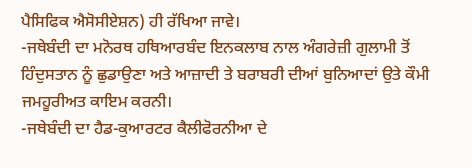ਪੈਸਿਫਿਕ ਐਸੋਸੀਏਸ਼ਨ) ਹੀ ਰੱਖਿਆ ਜਾਵੇ।
-ਜਥੇਬੰਦੀ ਦਾ ਮਨੋਰਥ ਹਥਿਆਰਬੰਦ ਇਨਕਲਾਬ ਨਾਲ ਅੰਗਰੇਜ਼ੀ ਗੁਲਾਮੀ ਤੋਂ ਹਿੰਦੁਸਤਾਨ ਨੂੰ ਛੁਡਾਉਣਾ ਅਤੇ ਆਜ਼ਾਦੀ ਤੇ ਬਰਾਬਰੀ ਦੀਆਂ ਬੁਨਿਆਦਾਂ ਉਤੇ ਕੌਮੀ ਜਮਹੂਰੀਅਤ ਕਾਇਮ ਕਰਨੀ।
-ਜਥੇਬੰਦੀ ਦਾ ਹੈਡ-ਕੁਆਰਟਰ ਕੈਲੀਫੋਰਨੀਆ ਦੇ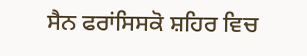ਸੈਨ ਫਰਾਂਸਿਸਕੋ ਸ਼ਹਿਰ ਵਿਚ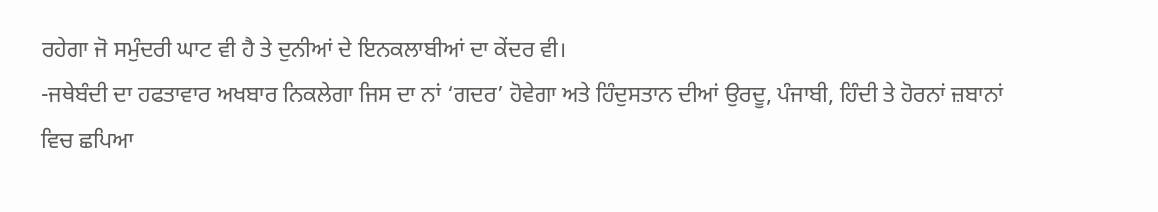ਰਹੇਗਾ ਜੋ ਸਮੁੰਦਰੀ ਘਾਟ ਵੀ ਹੈ ਤੇ ਦੁਨੀਆਂ ਦੇ ਇਨਕਲਾਬੀਆਂ ਦਾ ਕੇਂਦਰ ਵੀ।
-ਜਥੇਬੰਦੀ ਦਾ ਹਫਤਾਵਾਰ ਅਖਬਾਰ ਨਿਕਲੇਗਾ ਜਿਸ ਦਾ ਨਾਂ ‘ਗਦਰ’ ਹੋਵੇਗਾ ਅਤੇ ਹਿੰਦੁਸਤਾਨ ਦੀਆਂ ਉਰਦੂ, ਪੰਜਾਬੀ, ਹਿੰਦੀ ਤੇ ਹੋਰਨਾਂ ਜ਼ਬਾਨਾਂ ਵਿਚ ਛਪਿਆ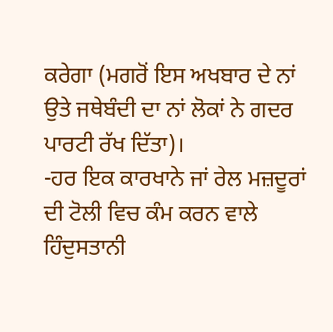ਕਰੇਗਾ (ਮਗਰੋਂ ਇਸ ਅਖਬਾਰ ਦੇ ਨਾਂ ਉਤੇ ਜਥੇਬੰਦੀ ਦਾ ਨਾਂ ਲੋਕਾਂ ਨੇ ਗਦਰ ਪਾਰਟੀ ਰੱਖ ਦਿੱਤਾ)।
-ਹਰ ਇਕ ਕਾਰਖਾਨੇ ਜਾਂ ਰੇਲ ਮਜ਼ਦੂਰਾਂ ਦੀ ਟੋਲੀ ਵਿਚ ਕੰਮ ਕਰਨ ਵਾਲੇ ਹਿੰਦੁਸਤਾਨੀ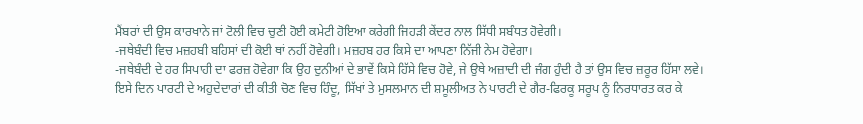ਮੈਂਬਰਾਂ ਦੀ ਉਸ ਕਾਰਖਾਨੇ ਜਾਂ ਟੋਲੀ ਵਿਚ ਚੁਣੀ ਹੋਈ ਕਮੇਟੀ ਹੋਇਆ ਕਰੇਗੀ ਜਿਹੜੀ ਕੇਂਦਰ ਨਾਲ ਸਿੱਧੀ ਸਬੰਧਤ ਹੋਵੇਗੀ।
-ਜਥੇਬੰਦੀ ਵਿਚ ਮਜ਼ਹਬੀ ਬਹਿਸਾਂ ਦੀ ਕੋਈ ਥਾਂ ਨਹੀਂ ਹੋਵੇਗੀ। ਮਜ਼ਹਬ ਹਰ ਕਿਸੇ ਦਾ ਆਪਣਾ ਨਿੱਜੀ ਨੇਮ ਹੋਵੇਗਾ।
-ਜਥੇਬੰਦੀ ਦੇ ਹਰ ਸਿਪਾਹੀ ਦਾ ਫਰਜ਼ ਹੋਵੇਗਾ ਕਿ ਉਹ ਦੁਨੀਆਂ ਦੇ ਭਾਵੇਂ ਕਿਸੇ ਹਿੱਸੇ ਵਿਚ ਹੋਵੇ, ਜੇ ਉਥੇ ਅਜ਼ਾਦੀ ਦੀ ਜੰਗ ਹੁੰਦੀ ਹੈ ਤਾਂ ਉਸ ਵਿਚ ਜ਼ਰੂਰ ਹਿੱਸਾ ਲਵੇ।
ਇਸੇ ਦਿਨ ਪਾਰਟੀ ਦੇ ਅਹੁਦੇਦਾਰਾਂ ਦੀ ਕੀਤੀ ਚੋਣ ਵਿਚ ਹਿੰਦੂ, ਸਿੱਖਾਂ ਤੇ ਮੁਸਲਮਾਨ ਦੀ ਸ਼ਮੂਲੀਅਤ ਨੇ ਪਾਰਟੀ ਦੇ ਗੈਰ-ਫਿਰਕੂ ਸਰੂਪ ਨੂੰ ਨਿਰਧਾਰਤ ਕਰ ਕੇ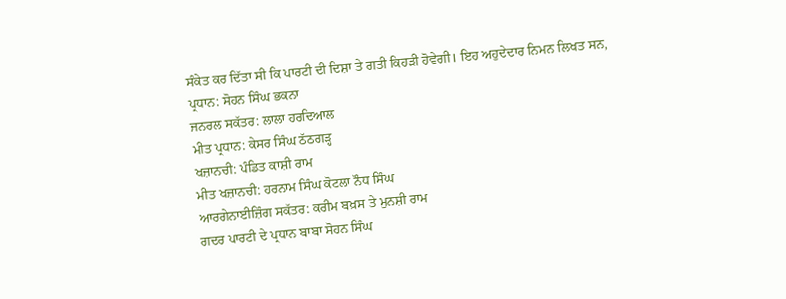ਸੰਕੇਤ ਕਰ ਦਿੱਤਾ ਸੀ ਕਿ ਪਾਰਟੀ ਦੀ ਦਿਸ਼ਾ ਤੇ ਗਤੀ ਕਿਹੜੀ ਹੋਵੇਗੀ। ਇਹ ਅਹੁਦੇਦਾਰ ਨਿਮਨ ਲਿਖਤ ਸਨ,
ਪ੍ਰਧਾਨ: ਸੋਹਨ ਸਿੰਘ ਭਕਨਾ
ਜਨਰਲ ਸਕੱਤਰ: ਲਾਲਾ ਹਰਦਿਆਲ
ਮੀਤ ਪ੍ਰਧਾਨ: ਕੇਸਰ ਸਿੰਘ ਠੱਠਗੜ੍ਹ
ਖਜ਼ਾਨਚੀ: ਪੰਡਿਤ ਕਾਸ਼ੀ ਰਾਮ
ਮੀਤ ਖਜ਼ਾਨਚੀ: ਹਰਨਾਮ ਸਿੰਘ ਕੋਟਲਾ ਨੌਧ ਸਿੰਘ
ਆਰਗੇਨਾਈਜ਼ਿੰਗ ਸਕੱਤਰ: ਕਰੀਮ ਬਖ਼ਸ ਤੇ ਮੁਨਸ਼ੀ ਰਾਮ
ਗਦਰ ਪਾਰਟੀ ਦੇ ਪ੍ਰਧਾਨ ਬਾਬਾ ਸੋਹਨ ਸਿੰਘ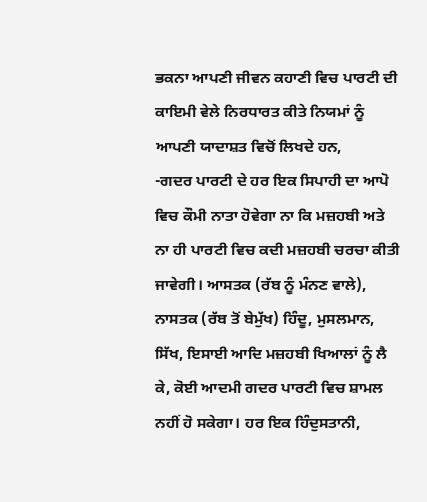ਭਕਨਾ ਆਪਣੀ ਜੀਵਨ ਕਹਾਣੀ ਵਿਚ ਪਾਰਟੀ ਦੀ ਕਾਇਮੀ ਵੇਲੇ ਨਿਰਧਾਰਤ ਕੀਤੇ ਨਿਯਮਾਂ ਨੂੰ ਆਪਣੀ ਯਾਦਾਸ਼ਤ ਵਿਚੋਂ ਲਿਖਦੇ ਹਨ,
-ਗਦਰ ਪਾਰਟੀ ਦੇ ਹਰ ਇਕ ਸਿਪਾਹੀ ਦਾ ਆਪੋ ਵਿਚ ਕੌਮੀ ਨਾਤਾ ਹੋਵੇਗਾ ਨਾ ਕਿ ਮਜ਼ਹਬੀ ਅਤੇ ਨਾ ਹੀ ਪਾਰਟੀ ਵਿਚ ਕਦੀ ਮਜ਼ਹਬੀ ਚਰਚਾ ਕੀਤੀ ਜਾਵੇਗੀ। ਆਸਤਕ (ਰੱਬ ਨੂੰ ਮੰਨਣ ਵਾਲੇ), ਨਾਸਤਕ (ਰੱਬ ਤੋਂ ਬੇਮੁੱਖ) ਹਿੰਦੂ, ਮੁਸਲਮਾਨ, ਸਿੱਖ, ਇਸਾਈ ਆਦਿ ਮਜ਼ਹਬੀ ਖਿਆਲਾਂ ਨੂੰ ਲੈ ਕੇ, ਕੋਈ ਆਦਮੀ ਗਦਰ ਪਾਰਟੀ ਵਿਚ ਸ਼ਾਮਲ ਨਹੀਂ ਹੋ ਸਕੇਗਾ। ਹਰ ਇਕ ਹਿੰਦੁਸਤਾਨੀ,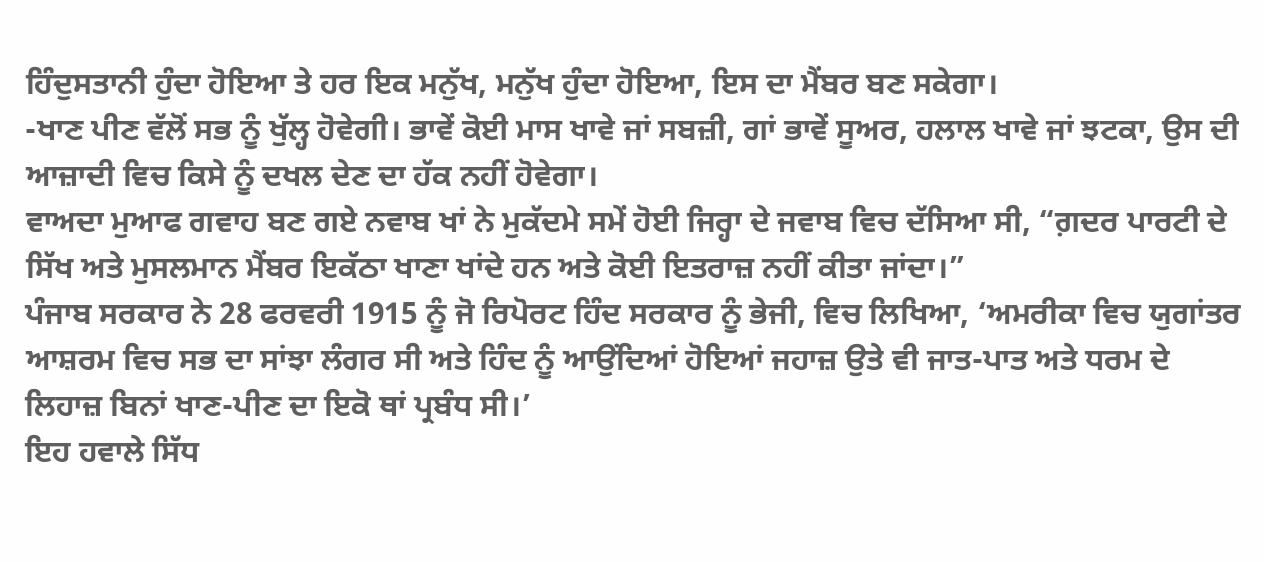ਹਿੰਦੁਸਤਾਨੀ ਹੁੰਦਾ ਹੋਇਆ ਤੇ ਹਰ ਇਕ ਮਨੁੱਖ, ਮਨੁੱਖ ਹੁੰਦਾ ਹੋਇਆ, ਇਸ ਦਾ ਮੈਂਬਰ ਬਣ ਸਕੇਗਾ।
-ਖਾਣ ਪੀਣ ਵੱਲੋਂ ਸਭ ਨੂੰ ਖੁੱਲ੍ਹ ਹੋਵੇਗੀ। ਭਾਵੇਂ ਕੋਈ ਮਾਸ ਖਾਵੇ ਜਾਂ ਸਬਜ਼ੀ, ਗਾਂ ਭਾਵੇਂ ਸੂਅਰ, ਹਲਾਲ ਖਾਵੇ ਜਾਂ ਝਟਕਾ, ਉਸ ਦੀ ਆਜ਼ਾਦੀ ਵਿਚ ਕਿਸੇ ਨੂੰ ਦਖਲ ਦੇਣ ਦਾ ਹੱਕ ਨਹੀਂ ਹੋਵੇਗਾ।
ਵਾਅਦਾ ਮੁਆਫ ਗਵਾਹ ਬਣ ਗਏ ਨਵਾਬ ਖਾਂ ਨੇ ਮੁਕੱਦਮੇ ਸਮੇਂ ਹੋਈ ਜਿਰ੍ਹਾ ਦੇ ਜਵਾਬ ਵਿਚ ਦੱਸਿਆ ਸੀ, “ਗ਼ਦਰ ਪਾਰਟੀ ਦੇ ਸਿੱਖ ਅਤੇ ਮੁਸਲਮਾਨ ਮੈਂਬਰ ਇਕੱਠਾ ਖਾਣਾ ਖਾਂਦੇ ਹਨ ਅਤੇ ਕੋਈ ਇਤਰਾਜ਼ ਨਹੀਂ ਕੀਤਾ ਜਾਂਦਾ।”
ਪੰਜਾਬ ਸਰਕਾਰ ਨੇ 28 ਫਰਵਰੀ 1915 ਨੂੰ ਜੋ ਰਿਪੋਰਟ ਹਿੰਦ ਸਰਕਾਰ ਨੂੰ ਭੇਜੀ, ਵਿਚ ਲਿਖਿਆ, ‘ਅਮਰੀਕਾ ਵਿਚ ਯੁਗਾਂਤਰ ਆਸ਼ਰਮ ਵਿਚ ਸਭ ਦਾ ਸਾਂਝਾ ਲੰਗਰ ਸੀ ਅਤੇ ਹਿੰਦ ਨੂੰ ਆਉਂਦਿਆਂ ਹੋਇਆਂ ਜਹਾਜ਼ ਉਤੇ ਵੀ ਜਾਤ-ਪਾਤ ਅਤੇ ਧਰਮ ਦੇ ਲਿਹਾਜ਼ ਬਿਨਾਂ ਖਾਣ-ਪੀਣ ਦਾ ਇਕੋ ਥਾਂ ਪ੍ਰਬੰਧ ਸੀ।’
ਇਹ ਹਵਾਲੇ ਸਿੱਧ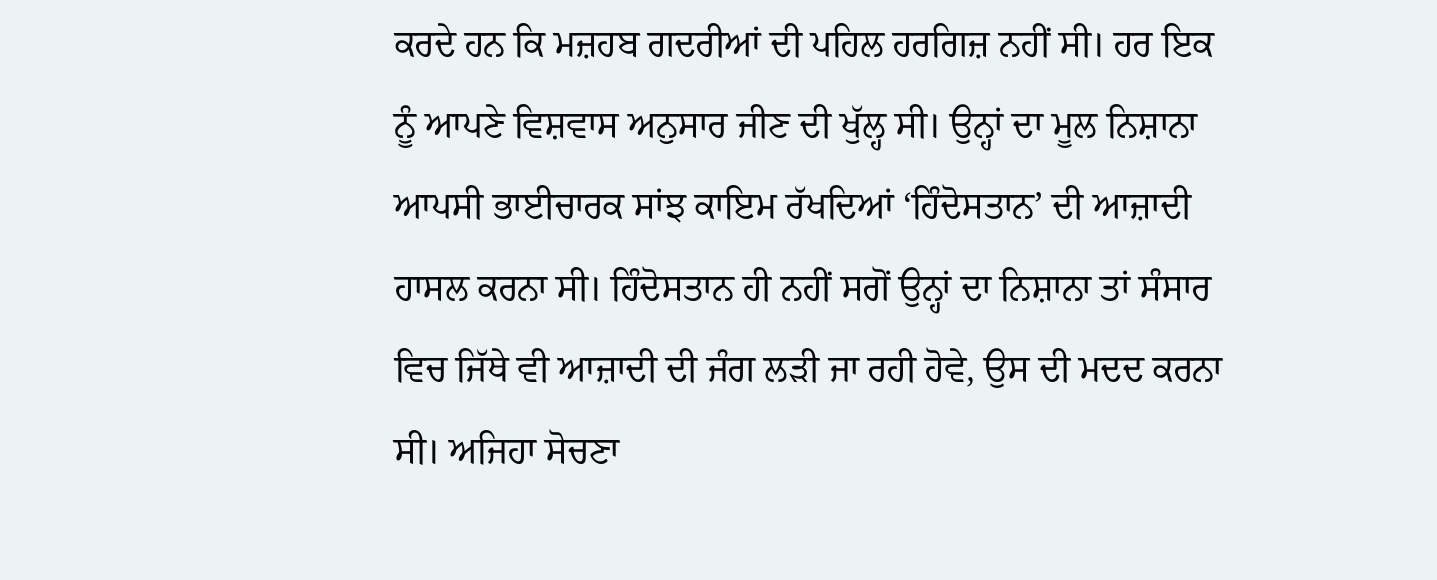ਕਰਦੇ ਹਨ ਕਿ ਮਜ਼ਹਬ ਗਦਰੀਆਂ ਦੀ ਪਹਿਲ ਹਰਗਿਜ਼ ਨਹੀਂ ਸੀ। ਹਰ ਇਕ ਨੂੰ ਆਪਣੇ ਵਿਸ਼ਵਾਸ ਅਨੁਸਾਰ ਜੀਣ ਦੀ ਖੁੱਲ੍ਹ ਸੀ। ਉਨ੍ਹਾਂ ਦਾ ਮੂਲ ਨਿਸ਼ਾਨਾ ਆਪਸੀ ਭਾਈਚਾਰਕ ਸਾਂਝ ਕਾਇਮ ਰੱਖਦਿਆਂ ‘ਹਿੰਦੋਸਤਾਨ’ ਦੀ ਆਜ਼ਾਦੀ ਹਾਸਲ ਕਰਨਾ ਸੀ। ਹਿੰਦੋਸਤਾਨ ਹੀ ਨਹੀਂ ਸਗੋਂ ਉਨ੍ਹਾਂ ਦਾ ਨਿਸ਼ਾਨਾ ਤਾਂ ਸੰਸਾਰ ਵਿਚ ਜਿੱਥੇ ਵੀ ਆਜ਼ਾਦੀ ਦੀ ਜੰਗ ਲੜੀ ਜਾ ਰਹੀ ਹੋਵੇ, ਉਸ ਦੀ ਮਦਦ ਕਰਨਾ ਸੀ। ਅਜਿਹਾ ਸੋਚਣਾ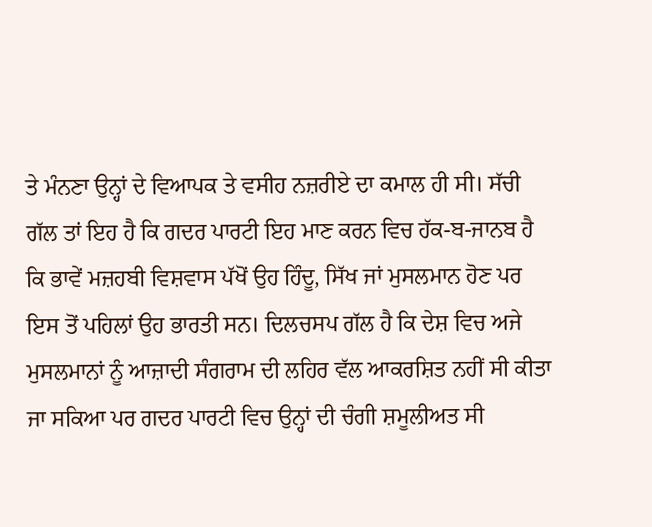ਤੇ ਮੰਨਣਾ ਉਨ੍ਹਾਂ ਦੇ ਵਿਆਪਕ ਤੇ ਵਸੀਹ ਨਜ਼ਰੀਏ ਦਾ ਕਮਾਲ ਹੀ ਸੀ। ਸੱਚੀ ਗੱਲ ਤਾਂ ਇਹ ਹੈ ਕਿ ਗਦਰ ਪਾਰਟੀ ਇਹ ਮਾਣ ਕਰਨ ਵਿਚ ਹੱਕ-ਬ-ਜਾਨਬ ਹੈ ਕਿ ਭਾਵੇਂ ਮਜ਼ਹਬੀ ਵਿਸ਼ਵਾਸ ਪੱਖੋਂ ਉਹ ਹਿੰਦੂ, ਸਿੱਖ ਜਾਂ ਮੁਸਲਮਾਨ ਹੋਣ ਪਰ ਇਸ ਤੋਂ ਪਹਿਲਾਂ ਉਹ ਭਾਰਤੀ ਸਨ। ਦਿਲਚਸਪ ਗੱਲ ਹੈ ਕਿ ਦੇਸ਼ ਵਿਚ ਅਜੇ ਮੁਸਲਮਾਨਾਂ ਨੂੰ ਆਜ਼ਾਦੀ ਸੰਗਰਾਮ ਦੀ ਲਹਿਰ ਵੱਲ ਆਕਰਸ਼ਿਤ ਨਹੀਂ ਸੀ ਕੀਤਾ ਜਾ ਸਕਿਆ ਪਰ ਗਦਰ ਪਾਰਟੀ ਵਿਚ ਉਨ੍ਹਾਂ ਦੀ ਚੰਗੀ ਸ਼ਮੂਲੀਅਤ ਸੀ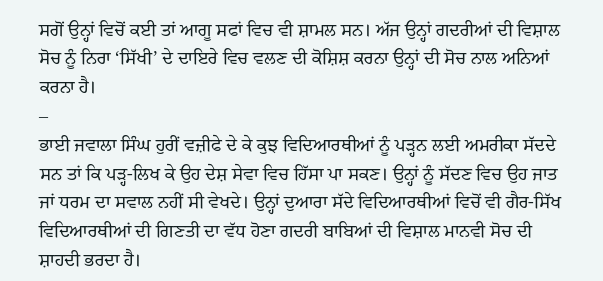ਸਗੋਂ ਉਨ੍ਹਾਂ ਵਿਚੋਂ ਕਈ ਤਾਂ ਆਗੂ ਸਫਾਂ ਵਿਚ ਵੀ ਸ਼ਾਮਲ ਸਨ। ਅੱਜ ਉਨ੍ਹਾਂ ਗਦਰੀਆਂ ਦੀ ਵਿਸ਼ਾਲ ਸੋਚ ਨੂੰ ਨਿਰਾ ‘ਸਿੱਖੀ’ ਦੇ ਦਾਇਰੇ ਵਿਚ ਵਲਣ ਦੀ ਕੋਸ਼ਿਸ਼ ਕਰਨਾ ਉਨ੍ਹਾਂ ਦੀ ਸੋਚ ਨਾਲ ਅਨਿਆਂ ਕਰਨਾ ਹੈ।
–
ਭਾਈ ਜਵਾਲਾ ਸਿੰਘ ਹੁਰੀਂ ਵਜ਼ੀਫੇ ਦੇ ਕੇ ਕੁਝ ਵਿਦਿਆਰਥੀਆਂ ਨੂੰ ਪੜ੍ਹਨ ਲਈ ਅਮਰੀਕਾ ਸੱਦਦੇ ਸਨ ਤਾਂ ਕਿ ਪੜ੍ਹ-ਲਿਖ ਕੇ ਉਹ ਦੇਸ਼ ਸੇਵਾ ਵਿਚ ਹਿੱਸਾ ਪਾ ਸਕਣ। ਉਨ੍ਹਾਂ ਨੂੰ ਸੱਦਣ ਵਿਚ ਉਹ ਜਾਤ ਜਾਂ ਧਰਮ ਦਾ ਸਵਾਲ ਨਹੀਂ ਸੀ ਵੇਖਦੇ। ਉਨ੍ਹਾਂ ਦੁਆਰਾ ਸੱਦੇ ਵਿਦਿਆਰਥੀਆਂ ਵਿਚੋਂ ਵੀ ਗੈਰ-ਸਿੱਖ ਵਿਦਿਆਰਥੀਆਂ ਦੀ ਗਿਣਤੀ ਦਾ ਵੱਧ ਹੋਣਾ ਗਦਰੀ ਬਾਬਿਆਂ ਦੀ ਵਿਸ਼ਾਲ ਮਾਨਵੀ ਸੋਚ ਦੀ ਸ਼ਾਹਦੀ ਭਰਦਾ ਹੈ।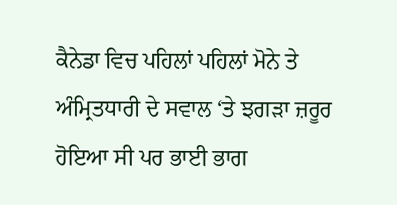ਕੈਨੇਡਾ ਵਿਚ ਪਹਿਲਾਂ ਪਹਿਲਾਂ ਮੋਨੇ ਤੇ ਅੰਮ੍ਰਿਤਧਾਰੀ ਦੇ ਸਵਾਲ ‘ਤੇ ਝਗੜਾ ਜ਼ਰੂਰ ਹੋਇਆ ਸੀ ਪਰ ਭਾਈ ਭਾਗ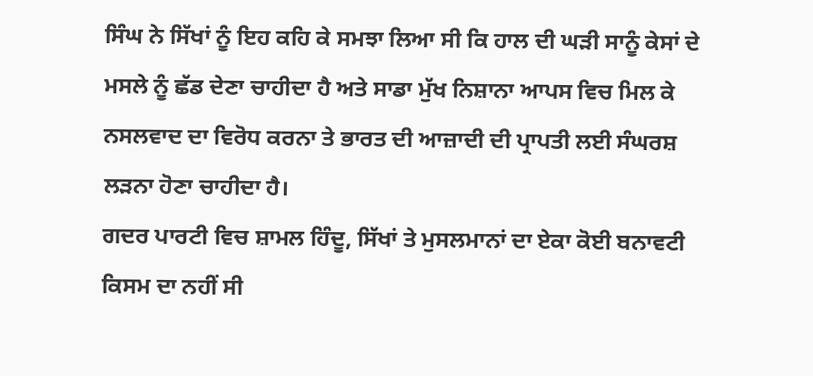ਸਿੰਘ ਨੇ ਸਿੱਖਾਂ ਨੂੰ ਇਹ ਕਹਿ ਕੇ ਸਮਝਾ ਲਿਆ ਸੀ ਕਿ ਹਾਲ ਦੀ ਘੜੀ ਸਾਨੂੰ ਕੇਸਾਂ ਦੇ ਮਸਲੇ ਨੂੰ ਛੱਡ ਦੇਣਾ ਚਾਹੀਦਾ ਹੈ ਅਤੇ ਸਾਡਾ ਮੁੱਖ ਨਿਸ਼ਾਨਾ ਆਪਸ ਵਿਚ ਮਿਲ ਕੇ ਨਸਲਵਾਦ ਦਾ ਵਿਰੋਧ ਕਰਨਾ ਤੇ ਭਾਰਤ ਦੀ ਆਜ਼ਾਦੀ ਦੀ ਪ੍ਰਾਪਤੀ ਲਈ ਸੰਘਰਸ਼ ਲੜਨਾ ਹੋਣਾ ਚਾਹੀਦਾ ਹੈ।
ਗਦਰ ਪਾਰਟੀ ਵਿਚ ਸ਼ਾਮਲ ਹਿੰਦੂ, ਸਿੱਖਾਂ ਤੇ ਮੁਸਲਮਾਨਾਂ ਦਾ ਏਕਾ ਕੋਈ ਬਨਾਵਟੀ ਕਿਸਮ ਦਾ ਨਹੀਂ ਸੀ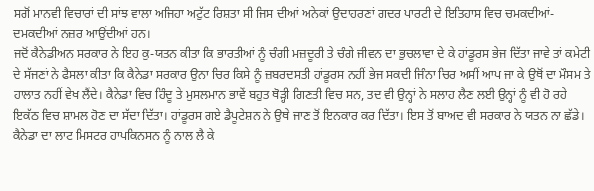ਸਗੋਂ ਮਾਨਵੀ ਵਿਚਾਰਾਂ ਦੀ ਸਾਂਝ ਵਾਲਾ ਅਜਿਹਾ ਅਟੁੱਟ ਰਿਸ਼ਤਾ ਸੀ ਜਿਸ ਦੀਆਂ ਅਨੇਕਾਂ ਉਦਾਹਰਣਾਂ ਗਦਰ ਪਾਰਟੀ ਦੇ ਇਤਿਹਾਸ ਵਿਚ ਚਮਕਦੀਆਂ-ਦਮਕਦੀਆਂ ਨਜ਼ਰ ਆਉਂਦੀਆਂ ਹਨ।
ਜਦੋਂ ਕੈਨੇਡੀਅਨ ਸਰਕਾਰ ਨੇ ਇਹ ਕੁ-ਯਤਨ ਕੀਤਾ ਕਿ ਭਾਰਤੀਆਂ ਨੂੰ ਚੰਗੀ ਮਜ਼ਦੂਰੀ ਤੇ ਚੰਗੇ ਜੀਵਨ ਦਾ ਭੁਚਲਾਵਾ ਦੇ ਕੇ ਹਾਂਡੂਰਸ ਭੇਜ ਦਿੱਤਾ ਜਾਵੇ ਤਾਂ ਕਮੇਟੀ ਦੇ ਸੱਜਣਾਂ ਨੇ ਫੈਸਲਾ ਕੀਤਾ ਕਿ ਕੈਨੇਡਾ ਸਰਕਾਰ ਉਨਾ ਚਿਰ ਕਿਸੇ ਨੂੰ ਜ਼ਬਰਦਸਤੀ ਹਾਂਡੂਰਸ ਨਹੀਂ ਭੇਜ ਸਕਦੀ ਜਿੰਨਾ ਚਿਰ ਅਸੀਂ ਆਪ ਜਾ ਕੇ ਉਥੋਂ ਦਾ ਮੌਸਮ ਤੇ ਹਾਲਾਤ ਨਹੀਂ ਵੇਖ ਲੈਂਦੇ। ਕੈਨੇਡਾ ਵਿਚ ਹਿੰਦੂ ਤੇ ਮੁਸਲਮਾਨ ਭਾਵੇਂ ਬਹੁਤ ਥੋੜ੍ਹੀ ਗਿਣਤੀ ਵਿਚ ਸਨ, ਤਦ ਵੀ ਉਨ੍ਹਾਂ ਨੇ ਸਲਾਹ ਲੈਣ ਲਈ ਉਨ੍ਹਾਂ ਨੂੰ ਵੀ ਹੋ ਰਹੇ ਇਕੱਠ ਵਿਚ ਸ਼ਾਮਲ ਹੋਣ ਦਾ ਸੱਦਾ ਦਿੱਤਾ। ਹਾਂਡੂਰਸ ਗਏ ਡੈਪੂਟੇਸ਼ਨ ਨੇ ਉਥੇ ਜਾਣ ਤੋਂ ਇਨਕਾਰ ਕਰ ਦਿੱਤਾ। ਇਸ ਤੋਂ ਬਾਅਦ ਵੀ ਸਰਕਾਰ ਨੇ ਯਤਨ ਨਾ ਛੱਡੇ।
ਕੈਨੇਡਾ ਦਾ ਲਾਟ ਮਿਸਟਰ ਹਾਪਕਿਨਸਨ ਨੂੰ ਨਾਲ ਲੈ ਕੇ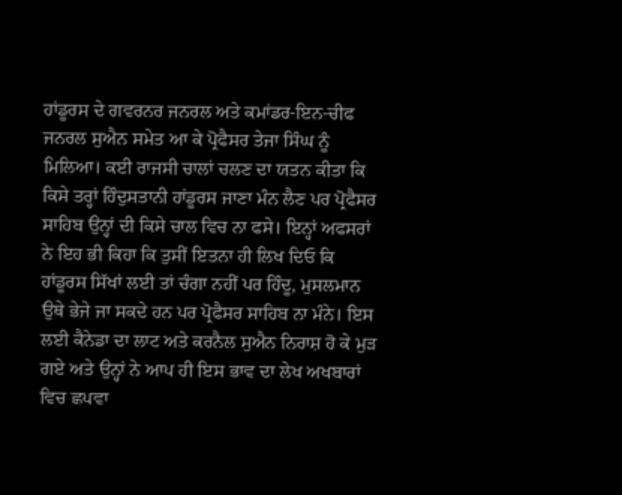ਹਾਂਡੂਰਸ ਦੇ ਗਵਰਨਰ ਜਨਰਲ ਅਤੇ ਕਮਾਂਡਰ-ਇਨ-ਚੀਫ ਜਨਰਲ ਸੁਐਨ ਸਮੇਤ ਆ ਕੇ ਪ੍ਰੋਫੈਸਰ ਤੇਜਾ ਸਿੰਘ ਨੂੰ ਮਿਲਿਆ। ਕਈ ਰਾਜਸੀ ਚਾਲਾਂ ਚਲਣ ਦਾ ਯਤਨ ਕੀਤਾ ਕਿ ਕਿਸੇ ਤਰ੍ਹਾਂ ਹਿੰਦੁਸਤਾਨੀ ਹਾਂਡੂਰਸ ਜਾਣਾ ਮੰਨ ਲੈਣ ਪਰ ਪ੍ਰੋਫੈਸਰ ਸਾਹਿਬ ਉਨ੍ਹਾਂ ਦੀ ਕਿਸੇ ਚਾਲ ਵਿਚ ਨਾ ਫਸੇ। ਇਨ੍ਹਾਂ ਅਫਸਰਾਂ ਨੇ ਇਹ ਭੀ ਕਿਹਾ ਕਿ ਤੁਸੀਂ ਇਤਨਾ ਹੀ ਲਿਖ ਦਿਓ ਕਿ ਹਾਂਡੂਰਸ ਸਿੱਖਾਂ ਲਈ ਤਾਂ ਚੰਗਾ ਨਹੀਂ ਪਰ ਹਿੰਦੂ, ਮੁਸਲਮਾਨ ਉਥੇ ਭੇਜੇ ਜਾ ਸਕਦੇ ਹਨ ਪਰ ਪ੍ਰੋਫੈਸਰ ਸਾਹਿਬ ਨਾ ਮੰਨੇ। ਇਸ ਲਈ ਕੈਨੇਡਾ ਦਾ ਲਾਟ ਅਤੇ ਕਰਨੈਲ ਸੁਐਨ ਨਿਰਾਸ਼ ਹੋ ਕੇ ਮੁੜ ਗਏ ਅਤੇ ਉਨ੍ਹਾਂ ਨੇ ਆਪ ਹੀ ਇਸ ਭਾਵ ਦਾ ਲੇਖ ਅਖਬਾਰਾਂ ਵਿਚ ਛਪਵਾ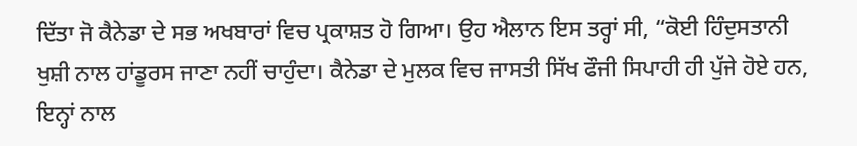ਦਿੱਤਾ ਜੋ ਕੈਨੇਡਾ ਦੇ ਸਭ ਅਖਬਾਰਾਂ ਵਿਚ ਪ੍ਰਕਾਸ਼ਤ ਹੋ ਗਿਆ। ਉਹ ਐਲਾਨ ਇਸ ਤਰ੍ਹਾਂ ਸੀ, “ਕੋਈ ਹਿੰਦੁਸਤਾਨੀ ਖੁਸ਼ੀ ਨਾਲ ਹਾਂਡੂਰਸ ਜਾਣਾ ਨਹੀਂ ਚਾਹੁੰਦਾ। ਕੈਨੇਡਾ ਦੇ ਮੁਲਕ ਵਿਚ ਜਾਸਤੀ ਸਿੱਖ ਫੌਜੀ ਸਿਪਾਹੀ ਹੀ ਪੁੱਜੇ ਹੋਏ ਹਨ, ਇਨ੍ਹਾਂ ਨਾਲ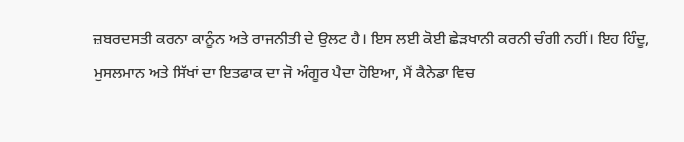ਜ਼ਬਰਦਸਤੀ ਕਰਨਾ ਕਾਨੂੰਨ ਅਤੇ ਰਾਜਨੀਤੀ ਦੇ ਉਲਟ ਹੈ। ਇਸ ਲਈ ਕੋਈ ਛੇੜਖਾਨੀ ਕਰਨੀ ਚੰਗੀ ਨਹੀਂ। ਇਹ ਹਿੰਦੂ, ਮੁਸਲਮਾਨ ਅਤੇ ਸਿੱਖਾਂ ਦਾ ਇਤਫਾਕ ਦਾ ਜੋ ਅੰਗੂਰ ਪੈਦਾ ਹੋਇਆ, ਮੈਂ ਕੈਨੇਡਾ ਵਿਚ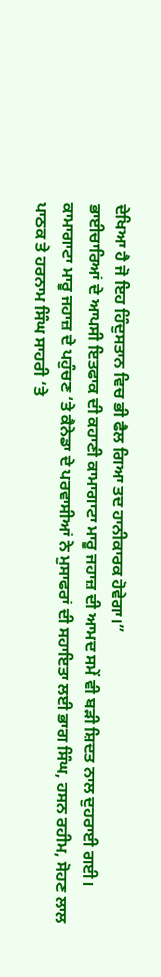ਦੇਖਿਆ ਹੈ ਜੋ ਇਹ ਹਿੰਦੁਸਤਾਨ ਵਿਚ ਭੀ ਫੈਲ ਗਿਆ ਤਦ ਹਾਨੀਕਾਰਕ ਹੋਵੇਗਾ।”
ਭਾਈਚਾਰਿਆਂ ਦੇ ਆਪਸੀ ਇਤਫਾਕ ਦੀ ਕਹਾਣੀ ਕਾਮਾਗਾਟਾ ਮਾਰੂ ਜਹਾਜ਼ ਦੀ ਆਮਦ ਸਮੇਂ ਵੀ ਬੜੀ ਸ਼ਿਦਤ ਨਾਲ ਦੁਹਰਾਈ ਗਈ। ਕਾਮਾਗਾਟਾ ਮਾਰੂ ਜਹਾਜ਼ ਦੇ ਪਹੁੰਚਣ ‘ਤੇ ਕੈਨੇਡਾ ਦੇ ਪਰਵਾਸੀਆਂ ਨੇ ਮੁਸਾਫਰਾਂ ਦੀ ਸਹਾਇਤਾ ਲਈ ਭਾਗ ਸਿੰਘ, ਹਸਨ ਰਹੀਮ, ਸੋਹਣ ਲਾਲ ਪਾਠਕ ਤੇ ਹਰਨਾਮ ਸਿੰਘ ਸਾਹਰੀ ‘ਤੇ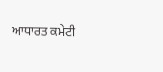ਆਧਾਰਤ ਕਮੇਟੀ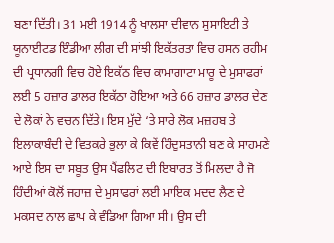ਬਣਾ ਦਿੱਤੀ। 31 ਮਈ 1914 ਨੂੰ ਖਾਲਸਾ ਦੀਵਾਨ ਸੁਸਾਇਟੀ ਤੇ ਯੂਨਾਈਟਡ ਇੰਡੀਆ ਲੀਗ ਦੀ ਸਾਂਝੀ ਇਕੱਤਰਤਾ ਵਿਚ ਹਸਨ ਰਹੀਮ ਦੀ ਪ੍ਰਧਾਨਗੀ ਵਿਚ ਹੋਏ ਇਕੱਠ ਵਿਚ ਕਾਮਾਗਾਟਾ ਮਾਰੂ ਦੇ ਮੁਸਾਫਰਾਂ ਲਈ 5 ਹਜ਼ਾਰ ਡਾਲਰ ਇਕੱਠਾ ਹੋਇਆ ਅਤੇ 66 ਹਜ਼ਾਰ ਡਾਲਰ ਦੇਣ ਦੇ ਲੋਕਾਂ ਨੇ ਵਚਨ ਦਿੱਤੇ। ਇਸ ਮੁੱਦੇ ‘ਤੇ ਸਾਰੇ ਲੋਕ ਮਜ਼ਹਬ ਤੇ ਇਲਾਕਾਬੰਦੀ ਦੇ ਵਿਤਕਰੇ ਭੁਲਾ ਕੇ ਕਿਵੇਂ ਹਿੰਦੁਸਤਾਨੀ ਬਣ ਕੇ ਸਾਹਮਣੇ ਆਏ ਇਸ ਦਾ ਸਬੂਤ ਉਸ ਪੈਂਫਲਿਟ ਦੀ ਇਬਾਰਤ ਤੋਂ ਮਿਲਦਾ ਹੈ ਜੋ ਹਿੰਦੀਆਂ ਕੋਲੋਂ ਜਹਾਜ਼ ਦੇ ਮੁਸਾਫਰਾਂ ਲਈ ਮਾਇਕ ਮਦਦ ਲੈਣ ਦੇ ਮਕਸਦ ਨਾਲ ਛਾਪ ਕੇ ਵੰਡਿਆ ਗਿਆ ਸੀ। ਉਸ ਦੀ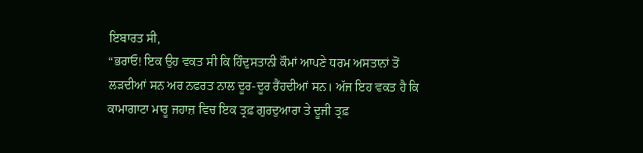ਇਬਾਰਤ ਸੀ,
“ਭਰਾਓ! ਇਕ ਉਹ ਵਕਤ ਸੀ ਕਿ ਹਿੰਦੁਸਤਾਨੀ ਕੌਮਾਂ ਆਪਣੇ ਧਰਮ ਅਸਤਾਨਾਂ ਤੋਂ ਲੜਦੀਆਂ ਸਨ ਅਰ ਨਫਰਤ ਨਾਲ ਦੂਰ-ਦੂਰ ਰੈਂਹਦੀਆਂ ਸਨ। ਅੱਜ ਇਹ ਵਕਤ ਹੈ ਕਿ ਕਾਮਾਗਾਟਾ ਮਾਰੂ ਜਹਾਜ਼ ਵਿਚ ਇਕ ਤ੍ਰਫ਼ ਗੁਰਦੁਆਰਾ ਤੇ ਦੂਜੀ ਤ੍ਰਫ਼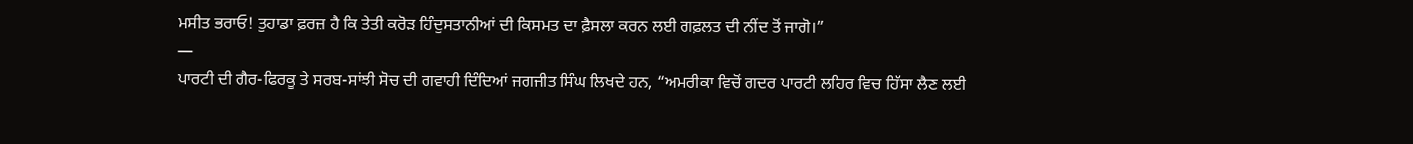ਮਸੀਤ ਭਰਾਓ! ਤੁਹਾਡਾ ਫ਼ਰਜ਼ ਹੈ ਕਿ ਤੇਤੀ ਕਰੋੜ ਹਿੰਦੁਸਤਾਨੀਆਂ ਦੀ ਕਿਸਮਤ ਦਾ ਫ਼ੈਸਲਾ ਕਰਨ ਲਈ ਗਫ਼ਲਤ ਦੀ ਨੀਂਦ ਤੋਂ ਜਾਗੋ।”
—
ਪਾਰਟੀ ਦੀ ਗੈਰ-ਫਿਰਕੂ ਤੇ ਸਰਬ-ਸਾਂਝੀ ਸੋਚ ਦੀ ਗਵਾਹੀ ਦਿੰਦਿਆਂ ਜਗਜੀਤ ਸਿੰਘ ਲਿਖਦੇ ਹਨ, “ਅਮਰੀਕਾ ਵਿਚੋਂ ਗਦਰ ਪਾਰਟੀ ਲਹਿਰ ਵਿਚ ਹਿੱਸਾ ਲੈਣ ਲਈ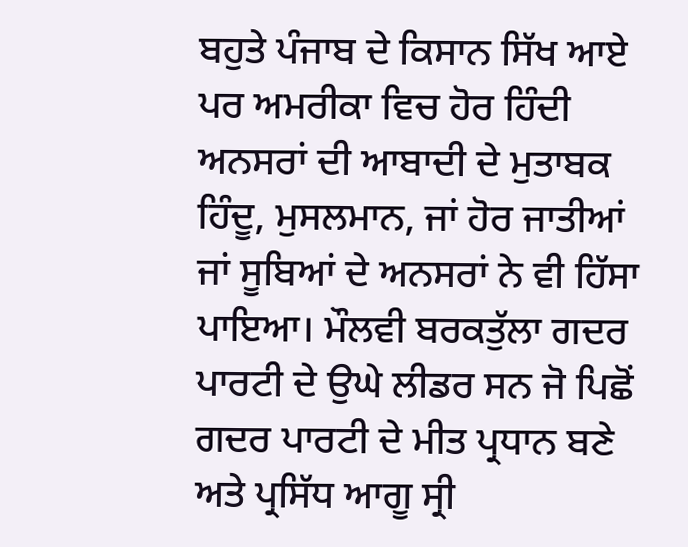ਬਹੁਤੇ ਪੰਜਾਬ ਦੇ ਕਿਸਾਨ ਸਿੱਖ ਆਏ ਪਰ ਅਮਰੀਕਾ ਵਿਚ ਹੋਰ ਹਿੰਦੀ ਅਨਸਰਾਂ ਦੀ ਆਬਾਦੀ ਦੇ ਮੁਤਾਬਕ ਹਿੰਦੂ, ਮੁਸਲਮਾਨ, ਜਾਂ ਹੋਰ ਜਾਤੀਆਂ ਜਾਂ ਸੂਬਿਆਂ ਦੇ ਅਨਸਰਾਂ ਨੇ ਵੀ ਹਿੱਸਾ ਪਾਇਆ। ਮੌਲਵੀ ਬਰਕਤੁੱਲਾ ਗਦਰ ਪਾਰਟੀ ਦੇ ਉਘੇ ਲੀਡਰ ਸਨ ਜੋ ਪਿਛੋਂ ਗਦਰ ਪਾਰਟੀ ਦੇ ਮੀਤ ਪ੍ਰਧਾਨ ਬਣੇ ਅਤੇ ਪ੍ਰਸਿੱਧ ਆਗੂ ਸ੍ਰੀ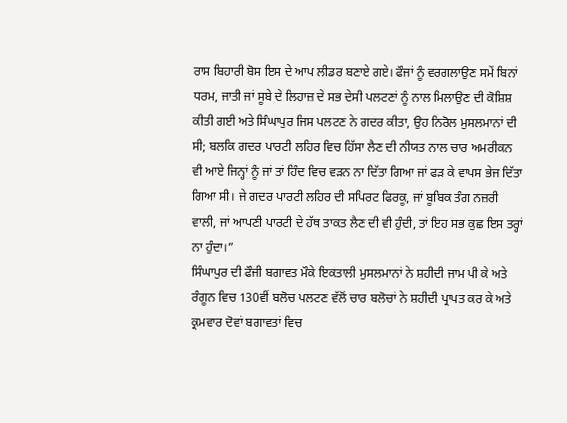ਰਾਸ ਬਿਹਾਰੀ ਬੋਸ ਇਸ ਦੇ ਆਪ ਲੀਡਰ ਬਣਾਏ ਗਏ। ਫੌਜਾਂ ਨੂੰ ਵਰਗਲਾਉਣ ਸਮੇਂ ਬਿਨਾਂ ਧਰਮ, ਜਾਤੀ ਜਾਂ ਸੂਬੇ ਦੇ ਲਿਹਾਜ਼ ਦੇ ਸਭ ਦੇਸੀ ਪਲਟਣਾਂ ਨੂੰ ਨਾਲ ਮਿਲਾਉਣ ਦੀ ਕੋਸ਼ਿਸ਼ ਕੀਤੀ ਗਈ ਅਤੇ ਸਿੰਘਾਪੁਰ ਜਿਸ ਪਲਟਣ ਨੇ ਗਦਰ ਕੀਤਾ, ਉਹ ਨਿਰੋਲ ਮੁਸਲਮਾਨਾਂ ਦੀ ਸੀ; ਬਲਕਿ ਗਦਰ ਪਾਰਟੀ ਲਹਿਰ ਵਿਚ ਹਿੱਸਾ ਲੈਣ ਦੀ ਨੀਯਤ ਨਾਲ ਚਾਰ ਅਮਰੀਕਨ ਵੀ ਆਏ ਜਿਨ੍ਹਾਂ ਨੂੰ ਜਾਂ ਤਾਂ ਹਿੰਦ ਵਿਚ ਵੜਨ ਨਾ ਦਿੱਤਾ ਗਿਆ ਜਾਂ ਫੜ ਕੇ ਵਾਪਸ ਭੇਜ ਦਿੱਤਾ ਗਿਆ ਸੀ। ਜੇ ਗਦਰ ਪਾਰਟੀ ਲਹਿਰ ਦੀ ਸਪਿਰਟ ਫਿਰਕੂ, ਜਾਂ ਬੂਬਿਕ ਤੰਗ ਨਜ਼ਰੀ ਵਾਲੀ, ਜਾਂ ਆਪਣੀ ਪਾਰਟੀ ਦੇ ਹੱਥ ਤਾਕਤ ਲੈਣ ਦੀ ਵੀ ਹੁੰਦੀ, ਤਾਂ ਇਹ ਸਭ ਕੁਛ ਇਸ ਤਰ੍ਹਾਂ ਨਾ ਹੁੰਦਾ।”
ਸਿੰਘਾਪੁਰ ਦੀ ਫੌਜੀ ਬਗਾਵਤ ਮੌਕੇ ਇਕਤਾਲੀ ਮੁਸਲਮਾਨਾਂ ਨੇ ਸ਼ਹੀਦੀ ਜਾਮ ਪੀ ਕੇ ਅਤੇ ਰੰਗੂਨ ਵਿਚ 130ਵੀਂ ਬਲੋਚ ਪਲਟਣ ਵੱਲੋਂ ਚਾਰ ਬਲੋਚਾਂ ਨੇ ਸ਼ਹੀਦੀ ਪ੍ਰਾਪਤ ਕਰ ਕੇ ਅਤੇ ਕ੍ਰਮਵਾਰ ਦੋਵਾਂ ਬਗਾਵਤਾਂ ਵਿਚ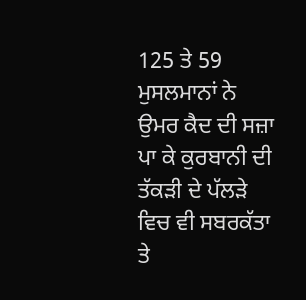125 ਤੇ 59 ਮੁਸਲਮਾਨਾਂ ਨੇ ਉਮਰ ਕੈਦ ਦੀ ਸਜ਼ਾ ਪਾ ਕੇ ਕੁਰਬਾਨੀ ਦੀ ਤੱਕੜੀ ਦੇ ਪੱਲੜੇ ਵਿਚ ਵੀ ਸਬਰਕੱਤਾ ਤੇ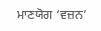ਮਾਣਯੋਗ ‘ਵਜ਼ਨ’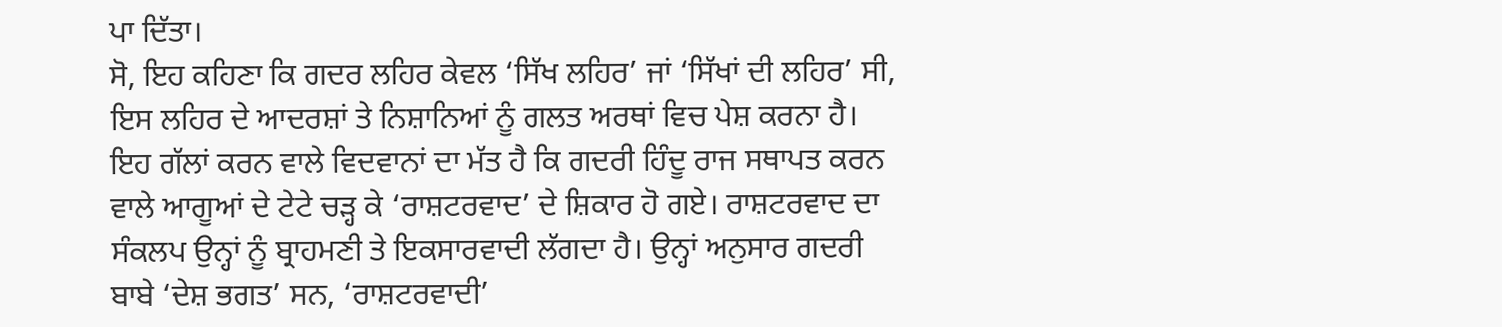ਪਾ ਦਿੱਤਾ।
ਸੋ, ਇਹ ਕਹਿਣਾ ਕਿ ਗਦਰ ਲਹਿਰ ਕੇਵਲ ‘ਸਿੱਖ ਲਹਿਰ’ ਜਾਂ ‘ਸਿੱਖਾਂ ਦੀ ਲਹਿਰ’ ਸੀ, ਇਸ ਲਹਿਰ ਦੇ ਆਦਰਸ਼ਾਂ ਤੇ ਨਿਸ਼ਾਨਿਆਂ ਨੂੰ ਗਲਤ ਅਰਥਾਂ ਵਿਚ ਪੇਸ਼ ਕਰਨਾ ਹੈ। ਇਹ ਗੱਲਾਂ ਕਰਨ ਵਾਲੇ ਵਿਦਵਾਨਾਂ ਦਾ ਮੱਤ ਹੈ ਕਿ ਗਦਰੀ ਹਿੰਦੂ ਰਾਜ ਸਥਾਪਤ ਕਰਨ ਵਾਲੇ ਆਗੂਆਂ ਦੇ ਟੇਟੇ ਚੜ੍ਹ ਕੇ ‘ਰਾਸ਼ਟਰਵਾਦ’ ਦੇ ਸ਼ਿਕਾਰ ਹੋ ਗਏ। ਰਾਸ਼ਟਰਵਾਦ ਦਾ ਸੰਕਲਪ ਉਨ੍ਹਾਂ ਨੂੰ ਬ੍ਰਾਹਮਣੀ ਤੇ ਇਕਸਾਰਵਾਦੀ ਲੱਗਦਾ ਹੈ। ਉਨ੍ਹਾਂ ਅਨੁਸਾਰ ਗਦਰੀ ਬਾਬੇ ‘ਦੇਸ਼ ਭਗਤ’ ਸਨ, ‘ਰਾਸ਼ਟਰਵਾਦੀ’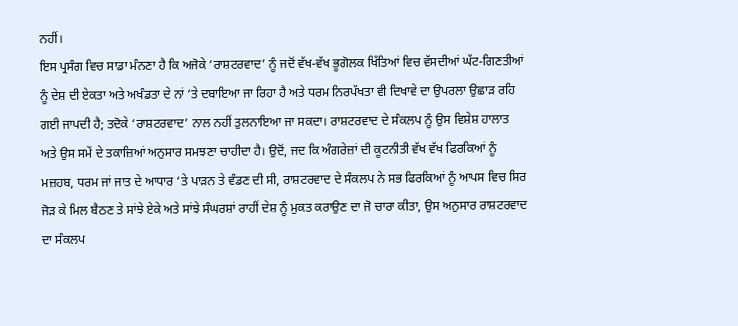ਨਹੀਂ।
ਇਸ ਪ੍ਰਸੰਗ ਵਿਚ ਸਾਡਾ ਮੰਨਣਾ ਹੈ ਕਿ ਅਜੋਕੇ ‘ਰਾਸ਼ਟਰਵਾਦ’ ਨੂੰ ਜਦੋਂ ਵੱਖ-ਵੱਖ ਭੂਗੋਲਕ ਖਿੱਤਿਆਂ ਵਿਚ ਵੱਸਦੀਆਂ ਘੱਟ-ਗਿਣਤੀਆਂ ਨੂੰ ਦੇਸ਼ ਦੀ ਏਕਤਾ ਅਤੇ ਅਖੰਡਤਾ ਦੇ ਨਾਂ ‘ਤੇ ਦਬਾਇਆ ਜਾ ਰਿਹਾ ਹੈ ਅਤੇ ਧਰਮ ਨਿਰਪੱਖਤਾ ਵੀ ਦਿਖਾਵੇ ਦਾ ਉਪਰਲਾ ਉਛਾੜ ਰਹਿ ਗਈ ਜਾਪਦੀ ਹੈ; ਤਦੋਕੇ ‘ਰਾਸ਼ਟਰਵਾਦ’ ਨਾਲ ਨਹੀਂ ਤੁਲਨਾਇਆ ਜਾ ਸਕਦਾ। ਰਾਸ਼ਟਰਵਾਦ ਦੇ ਸੰਕਲਪ ਨੂੰ ਉਸ ਵਿਸ਼ੇਸ਼ ਹਾਲਾਤ ਅਤੇ ਉਸ ਸਮੇਂ ਦੇ ਤਕਾਜ਼ਿਆਂ ਅਨੁਸਾਰ ਸਮਝਣਾ ਚਾਹੀਦਾ ਹੈ। ਉਦੋਂ, ਜਦ ਕਿ ਅੰਗਰੇਜ਼ਾਂ ਦੀ ਕੂਟਨੀਤੀ ਵੱਖ ਵੱਖ ਫਿਰਕਿਆਂ ਨੂੰ ਮਜ਼ਹਬ, ਧਰਮ ਜਾਂ ਜਾਤ ਦੇ ਆਧਾਰ ‘ਤੇ ਪਾੜਨ ਤੇ ਵੰਡਣ ਦੀ ਸੀ, ਰਾਸ਼ਟਰਵਾਦ ਦੇ ਸੰਕਲਪ ਨੇ ਸਭ ਫਿਰਕਿਆਂ ਨੂੰ ਆਪਸ ਵਿਚ ਸਿਰ ਜੋੜ ਕੇ ਮਿਲ ਬੈਠਣ ਤੇ ਸਾਂਝੇ ਏਕੇ ਅਤੇ ਸਾਂਝੇ ਸੰਘਰਸ਼ਾਂ ਰਾਹੀਂ ਦੇਸ਼ ਨੂੰ ਮੁਕਤ ਕਰਾਉਣ ਦਾ ਜੋ ਚਾਰਾ ਕੀਤਾ, ਉਸ ਅਨੁਸਾਰ ਰਾਸ਼ਟਰਵਾਦ ਦਾ ਸੰਕਲਪ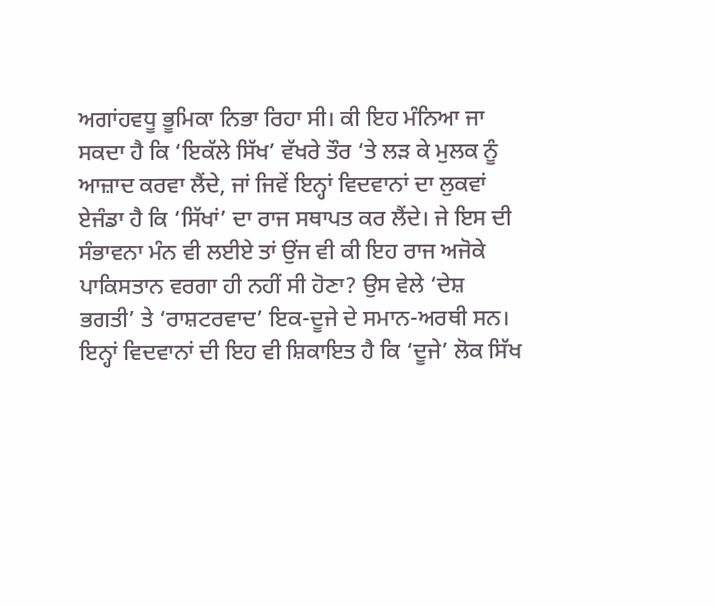ਅਗਾਂਹਵਧੂ ਭੂਮਿਕਾ ਨਿਭਾ ਰਿਹਾ ਸੀ। ਕੀ ਇਹ ਮੰਨਿਆ ਜਾ ਸਕਦਾ ਹੈ ਕਿ ‘ਇਕੱਲੇ ਸਿੱਖ’ ਵੱਖਰੇ ਤੌਰ ‘ਤੇ ਲੜ ਕੇ ਮੁਲਕ ਨੂੰ ਆਜ਼ਾਦ ਕਰਵਾ ਲੈਂਦੇ, ਜਾਂ ਜਿਵੇਂ ਇਨ੍ਹਾਂ ਵਿਦਵਾਨਾਂ ਦਾ ਲੁਕਵਾਂ ਏਜੰਡਾ ਹੈ ਕਿ ‘ਸਿੱਖਾਂ’ ਦਾ ਰਾਜ ਸਥਾਪਤ ਕਰ ਲੈਂਦੇ। ਜੇ ਇਸ ਦੀ ਸੰਭਾਵਨਾ ਮੰਨ ਵੀ ਲਈਏ ਤਾਂ ਉਂਜ ਵੀ ਕੀ ਇਹ ਰਾਜ ਅਜੋਕੇ ਪਾਕਿਸਤਾਨ ਵਰਗਾ ਹੀ ਨਹੀਂ ਸੀ ਹੋਣਾ? ਉਸ ਵੇਲੇ ‘ਦੇਸ਼ ਭਗਤੀ’ ਤੇ ‘ਰਾਸ਼ਟਰਵਾਦ’ ਇਕ-ਦੂਜੇ ਦੇ ਸਮਾਨ-ਅਰਥੀ ਸਨ।
ਇਨ੍ਹਾਂ ਵਿਦਵਾਨਾਂ ਦੀ ਇਹ ਵੀ ਸ਼ਿਕਾਇਤ ਹੈ ਕਿ ‘ਦੂਜੇ’ ਲੋਕ ਸਿੱਖ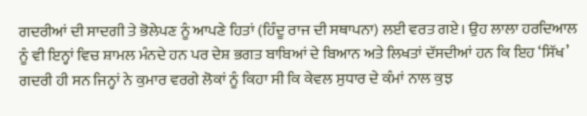ਗਦਰੀਆਂ ਦੀ ਸਾਦਗੀ ਤੇ ਭੋਲੇਪਣ ਨੂੰ ਆਪਣੇ ਹਿਤਾਂ (ਹਿੰਦੂ ਰਾਜ ਦੀ ਸਥਾਪਨਾ) ਲਈ ਵਰਤ ਗਏ। ਉਹ ਲਾਲਾ ਹਰਦਿਆਲ ਨੂੰ ਵੀ ਇਨ੍ਹਾਂ ਵਿਚ ਸ਼ਾਮਲ ਮੰਨਦੇ ਹਨ ਪਰ ਦੇਸ਼ ਭਗਤ ਬਾਬਿਆਂ ਦੇ ਬਿਆਨ ਅਤੇ ਲਿਖਤਾਂ ਦੱਸਦੀਆਂ ਹਨ ਕਿ ਇਹ ‘ਸਿੱਖ’ ਗਦਰੀ ਹੀ ਸਨ ਜਿਨ੍ਹਾਂ ਨੇ ਕੁਮਾਰ ਵਰਗੇ ਲੋਕਾਂ ਨੂੰ ਕਿਹਾ ਸੀ ਕਿ ਕੇਵਲ ਸੁਧਾਰ ਦੇ ਕੰਮਾਂ ਨਾਲ ਕੁਝ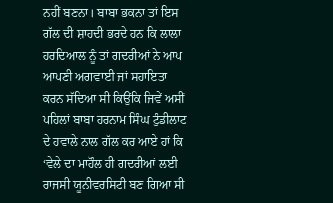ਨਹੀਂ ਬਣਨਾ। ਬਾਬਾ ਭਕਨਾ ਤਾਂ ਇਸ ਗੱਲ ਦੀ ਸ਼ਾਹਦੀ ਭਰਦੇ ਹਨ ਕਿ ਲਾਲਾ ਹਰਦਿਆਲ ਨੂੰ ਤਾਂ ਗਦਰੀਆਂ ਨੇ ਆਪ ਆਪਣੀ ਅਗਵਾਈ ਜਾਂ ਸਹਾਇਤਾ ਕਰਨ ਸੱਦਿਆ ਸੀ ਕਿਉਂਕਿ ਜਿਵੇਂ ਅਸੀਂ ਪਹਿਲਾਂ ਬਾਬਾ ਹਰਨਾਮ ਸਿੰਘ ਟੁੰਡੀਲਾਟ ਦੇ ਹਵਾਲੇ ਨਾਲ ਗੱਲ ਕਰ ਆਏ ਹਾਂ ਕਿ ‘ਵੇਲੇ ਦਾ ਮਾਹੌਲ ਹੀ ਗਦਰੀਆਂ ਲਈ ਰਾਜਸੀ ਯੂਨੀਵਰਸਿਟੀ ਬਣ ਗਿਆ ਸੀ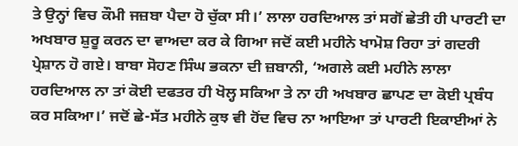ਤੇ ਉਨ੍ਹਾਂ ਵਿਚ ਕੌਮੀ ਜਜ਼ਬਾ ਪੈਦਾ ਹੋ ਚੁੱਕਾ ਸੀ।’ ਲਾਲਾ ਹਰਦਿਆਲ ਤਾਂ ਸਗੋਂ ਛੇਤੀ ਹੀ ਪਾਰਟੀ ਦਾ ਅਖਬਾਰ ਸ਼ੁਰੂ ਕਰਨ ਦਾ ਵਾਅਦਾ ਕਰ ਕੇ ਗਿਆ ਜਦੋਂ ਕਈ ਮਹੀਨੇ ਖਾਮੋਸ਼ ਰਿਹਾ ਤਾਂ ਗਦਰੀ ਪ੍ਰੇਸ਼ਾਨ ਹੋ ਗਏ। ਬਾਬਾ ਸੋਹਣ ਸਿੰਘ ਭਕਨਾ ਦੀ ਜ਼ਬਾਨੀ, ‘ਅਗਲੇ ਕਈ ਮਹੀਨੇ ਲਾਲਾ ਹਰਦਿਆਲ ਨਾ ਤਾਂ ਕੋਈ ਦਫਤਰ ਹੀ ਖੋਲ੍ਹ ਸਕਿਆ ਤੇ ਨਾ ਹੀ ਅਖਬਾਰ ਛਾਪਣ ਦਾ ਕੋਈ ਪ੍ਰਬੰਧ ਕਰ ਸਕਿਆ।’ ਜਦੋਂ ਛੇ-ਸੱਤ ਮਹੀਨੇ ਕੁਝ ਵੀ ਹੋਂਦ ਵਿਚ ਨਾ ਆਇਆ ਤਾਂ ਪਾਰਟੀ ਇਕਾਈਆਂ ਨੇ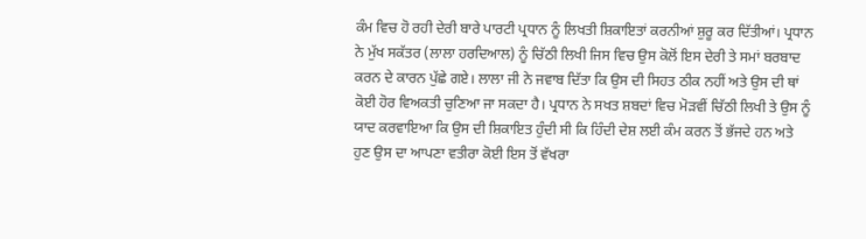ਕੰਮ ਵਿਚ ਹੋ ਰਹੀ ਦੇਰੀ ਬਾਰੇ ਪਾਰਟੀ ਪ੍ਰਧਾਨ ਨੂੰ ਲਿਖਤੀ ਸ਼ਿਕਾਇਤਾਂ ਕਰਨੀਆਂ ਸ਼ੁਰੂ ਕਰ ਦਿੱਤੀਆਂ। ਪ੍ਰਧਾਨ ਨੇ ਮੁੱਖ ਸਕੱਤਰ (ਲਾਲਾ ਹਰਦਿਆਲ) ਨੂੰ ਚਿੱਠੀ ਲਿਖੀ ਜਿਸ ਵਿਚ ਉਸ ਕੋਲੋਂ ਇਸ ਦੇਰੀ ਤੇ ਸਮਾਂ ਬਰਬਾਦ ਕਰਨ ਦੇ ਕਾਰਨ ਪੁੱਛੇ ਗਏ। ਲਾਲਾ ਜੀ ਨੇ ਜਵਾਬ ਦਿੱਤਾ ਕਿ ਉਸ ਦੀ ਸਿਹਤ ਠੀਕ ਨਹੀਂ ਅਤੇ ਉਸ ਦੀ ਥਾਂ ਕੋਈ ਹੋਰ ਵਿਅਕਤੀ ਚੁਣਿਆ ਜਾ ਸਕਦਾ ਹੈ। ਪ੍ਰਧਾਨ ਨੇ ਸਖਤ ਸ਼ਬਦਾਂ ਵਿਚ ਮੋੜਵੀਂ ਚਿੱਠੀ ਲਿਖੀ ਤੇ ਉਸ ਨੂੰ ਯਾਦ ਕਰਵਾਇਆ ਕਿ ਉਸ ਦੀ ਸ਼ਿਕਾਇਤ ਹੁੰਦੀ ਸੀ ਕਿ ਹਿੰਦੀ ਦੇਸ਼ ਲਈ ਕੰਮ ਕਰਨ ਤੋਂ ਭੱਜਦੇ ਹਨ ਅਤੇ ਹੁਣ ਉਸ ਦਾ ਆਪਣਾ ਵਤੀਰਾ ਕੋਈ ਇਸ ਤੋਂ ਵੱਖਰਾ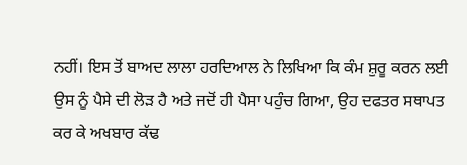ਨਹੀਂ। ਇਸ ਤੋਂ ਬਾਅਦ ਲਾਲਾ ਹਰਦਿਆਲ ਨੇ ਲਿਖਿਆ ਕਿ ਕੰਮ ਸ਼ੁਰੂ ਕਰਨ ਲਈ ਉਸ ਨੂੰ ਪੈਸੇ ਦੀ ਲੋੜ ਹੈ ਅਤੇ ਜਦੋਂ ਹੀ ਪੈਸਾ ਪਹੁੰਚ ਗਿਆ, ਉਹ ਦਫਤਰ ਸਥਾਪਤ ਕਰ ਕੇ ਅਖਬਾਰ ਕੱਢ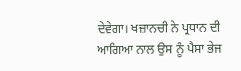ਦੇਵੇਗਾ। ਖਜ਼ਾਨਚੀ ਨੇ ਪ੍ਰਧਾਨ ਦੀ ਆਗਿਆ ਨਾਲ ਉਸ ਨੂੰ ਪੈਸਾ ਭੇਜ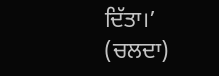ਦਿੱਤਾ।’
(ਚਲਦਾ)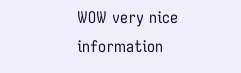WOW very nice information